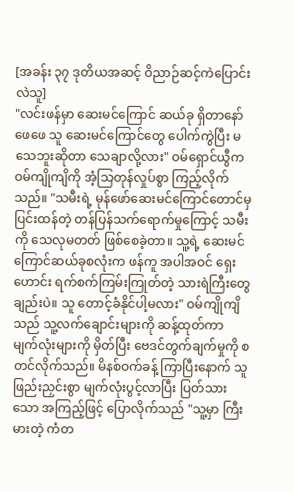[အခန်း ၃၇ ဒုတိယအဆင့် ဝိညာဉ်ဆင့်ကဲပြောင်းလဲသူ]
"လင်းဖန်မှာ ဆေးမင်ကြောင် ဆယ်ခု ရှိတာနော် ဖေဖေ သူ ဆေးမင်ကြောင်တွေ ပေါက်ကွဲပြီး မသေဘူးဆိုတာ သေချာလို့လား" ဝမ်ရှောင်ယွီက ဝမ်ကျိုကျိကို အံ့သြတုန်လှုပ်စွာ ကြည့်လိုက်သည်။ "သမီးရဲ့ မုန်ဖော်ဆေးမင်ကြောင်တောင်မှ ပြင်းထန်တဲ့ တန်ပြန်သက်ရောက်မှုကြောင့် သမီးကို သေလုမတတ် ဖြစ်စေခဲ့တာ။ သူ့ရဲ့ ဆေးမင်ကြောင်ဆယ်ခုစလုံးက ဖန်ကူ အပါအဝင် ရှေးဟောင်း ရက်စက်ကြမ်းကြုတ်တဲ့ သားရဲကြီးတွေချည်းပဲ။ သူ တောင့်ခံနိုင်ပါ့မလား" ဝမ်ကျိုကျိသည် သူ့လက်ချောင်းများကို ဆန့်ထုတ်ကာ မျက်လုံးများကို မှိတ်ပြီး ဗေဒင်တွက်ချက်မှုကို စတင်လိုက်သည်။ မိနစ်ဝက်ခန့် ကြာပြီးနောက် သူ ဖြည်းညှင်းစွာ မျက်လုံးပွင့်လာပြီး ပြတ်သားသော အကြည့်ဖြင့် ပြောလိုက်သည် "သူ့မှာ ကြီးမားတဲ့ ကံတ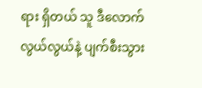ရား ရှိတယ် သူ ဒီလောက် လွယ်လွယ်နဲ့ ပျက်စီးသွား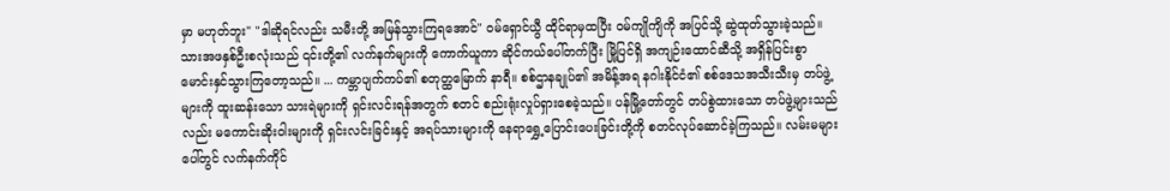မှာ မဟုတ်ဘူး" "ဒါဆိုရင်လည်း သမီးတို့ အမြန်သွားကြရအောင်" ဝမ်ရှောင်ယွီ ထိုင်ရာမှထပြီး ဝမ်ကျိုကျိကို အပြင်သို့ ဆွဲထုတ်သွားခဲ့သည်။ သားအဖနှစ်ဦးစလုံးသည် ၎င်းတို့၏ လက်နက်များကို ကောက်ယူကာ ဆိုင်ကယ်ပေါ်တက်ပြီး မြို့ပြင်ရှိ အကျဉ်းထောင်ဆီသို့ အရှိန်ပြင်းစွာ မောင်းနှင်သွားကြတော့သည်။ ... ကမ္ဘာပျက်ကပ်၏ စတုတ္ထမြောက် နာရီ။ စစ်ဌာနချုပ်၏ အမိန့်အရ နဂါးနိုင်ငံ၏ စစ်ဒေသအသီးသီးမှ တပ်ဖွဲ့များကို ထူးဆန်းသော သားရဲများကို ရှင်းလင်းရန်အတွက် စတင် စည်းရုံးလှုပ်ရှားစေခဲ့သည်။ ပန်မြို့တော်တွင် တပ်စွဲထားသော တပ်ဖွဲ့များသည်လည်း မကောင်းဆိုးဝါးများကို ရှင်းလင်းခြင်းနှင့် အရပ်သားများကို နေရာရွှေ့ပြောင်းပေးခြင်းတို့ကို စတင်လုပ်ဆောင်ခဲ့ကြသည်။ လမ်းမများပေါ်တွင် လက်နက်ကိုင်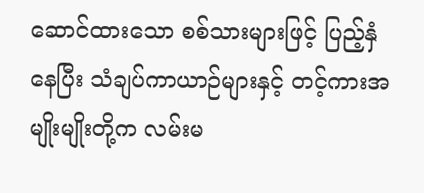ဆောင်ထားသော စစ်သားများဖြင့် ပြည့်နှံနေပြီး သံချပ်ကာယာဉ်များနှင့် တင့်ကားအမျိုးမျိုးတို့က လမ်းမ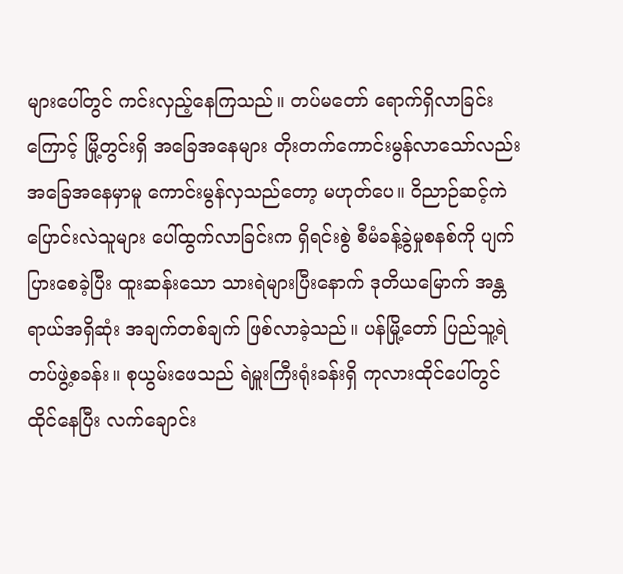များပေါ်တွင် ကင်းလှည့်နေကြသည်။ တပ်မတော် ရောက်ရှိလာခြင်းကြောင့် မြို့တွင်းရှိ အခြေအနေများ တိုးတက်ကောင်းမွန်လာသော်လည်း အခြေအနေမှာမူ ကောင်းမွန်လှသည်တော့ မဟုတ်ပေ။ ဝိညာဉ်ဆင့်ကဲပြောင်းလဲသူများ ပေါ်ထွက်လာခြင်းက ရှိရင်းစွဲ စီမံခန့်ခွဲမှုစနစ်ကို ပျက်ပြားစေခဲ့ပြီး ထူးဆန်းသော သားရဲများပြီးနောက် ဒုတိယမြောက် အန္တရာယ်အရှိဆုံး အချက်တစ်ချက် ဖြစ်လာခဲ့သည်။ ပန်မြို့တော် ပြည်သူ့ရဲတပ်ဖွဲ့စခန်း။ စုယွမ်းဖေသည် ရဲမှူးကြီးရုံးခန်းရှိ ကုလားထိုင်ပေါ်တွင် ထိုင်နေပြီး လက်ချောင်း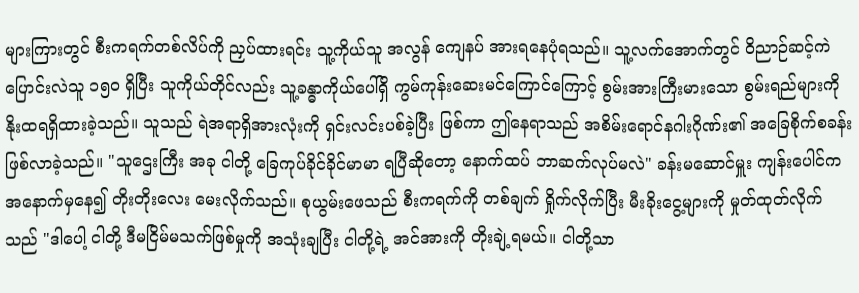များကြားတွင် စီးကရက်တစ်လိပ်ကို ညှပ်ထားရင်း သူ့ကိုယ်သူ အလွန် ကျေနပ် အားရနေပုံရသည်။ သူ့လက်အောက်တွင် ဝိညာဉ်ဆင့်ကဲပြောင်းလဲသူ ၁၅၀ ရှိပြီး သူကိုယ်တိုင်လည်း သူ့ခန္ဓာကိုယ်ပေါ်ရှိ ကွမ်ကုန်းဆေးမင်ကြောင်ကြောင့် စွမ်းအားကြီးမားသော စွမ်းရည်များကို နိုးထရရှိထားခဲ့သည်။ သူသည် ရဲအရာရှိအားလုံးကို ရှင်းလင်းပစ်ခဲ့ပြီး ဖြစ်ကာ ဤနေရာသည် အစိမ်းရောင်နဂါးဂိုဏ်း၏ အခြေစိုက်စခန်း ဖြစ်လာခဲ့သည်။ "သူဌေးကြီး အခု ငါတို့ ခြေကုပ်ခိုင်ခိုင်မာမာ ရပြီဆိုတော့ နောက်ထပ် ဘာဆက်လုပ်မလဲ" ခန်းမဆောင်မှူး ကျန်းပေါင်က အနောက်မှနေ၍ တိုးတိုးလေး မေးလိုက်သည်။ စုယွမ်းဖေသည် စီးကရက်ကို တစ်ချက် ရှိုက်လိုက်ပြီး မီးခိုးငွေ့များကို မှုတ်ထုတ်လိုက်သည် "ဒါပေါ့ ငါတို့ ဒီမငြိမ်မသက်ဖြစ်မှုကို အသုံးချပြီး ငါတို့ရဲ့ အင်အားကို တိုးချဲ့ရမယ်။ ငါတို့သာ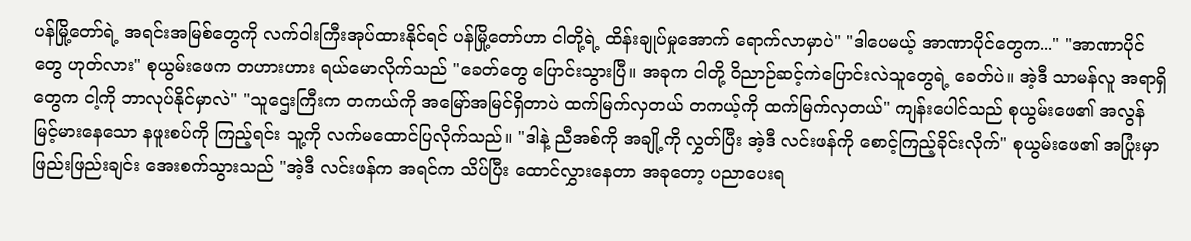ပန်မြို့တော်ရဲ့ အရင်းအမြစ်တွေကို လက်ဝါးကြီးအုပ်ထားနိုင်ရင် ပန်မြို့တော်ဟာ ငါတို့ရဲ့ ထိန်းချုပ်မှုအောက် ရောက်လာမှာပဲ" "ဒါပေမယ့် အာဏာပိုင်တွေက..." "အာဏာပိုင်တွေ ဟုတ်လား" စုယွမ်းဖေက တဟားဟား ရယ်မောလိုက်သည် "ခေတ်တွေ ပြောင်းသွားပြီ။ အခုက ငါတို့ ဝိညာဉ်ဆင့်ကဲပြောင်းလဲသူတွေရဲ့ ခေတ်ပဲ။ အဲ့ဒီ သာမန်လူ အရာရှိတွေက ငါ့ကို ဘာလုပ်နိုင်မှာလဲ" "သူဌေးကြီးက တကယ်ကို အမြော်အမြင်ရှိတာပဲ ထက်မြက်လှတယ် တကယ့်ကို ထက်မြက်လှတယ်" ကျန်းပေါင်သည် စုယွမ်းဖေ၏ အလွန်မြင့်မားနေသော နဖူးစပ်ကို ကြည့်ရင်း သူ့ကို လက်မထောင်ပြလိုက်သည်။ "ဒါနဲ့ ညီအစ်ကို အချို့ကို လွှတ်ပြီး အဲ့ဒီ လင်းဖန်ကို စောင့်ကြည့်ခိုင်းလိုက်" စုယွမ်းဖေ၏ အပြုံးမှာ ဖြည်းဖြည်းချင်း အေးစက်သွားသည် "အဲ့ဒီ လင်းဖန်က အရင်က သိပ်ပြီး ထောင်လွှားနေတာ အခုတော့ ပညာပေးရ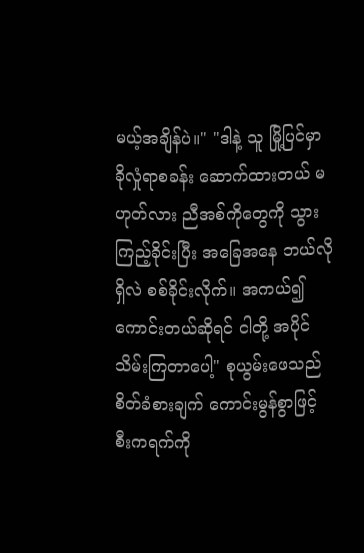မယ့်အချိန်ပဲ။" "ဒါနဲ့ သူ မြို့ပြင်မှာ ခိုလှုံရာစခန်း ဆောက်ထားတယ် မဟုတ်လား ညီအစ်ကိုတွေကို သွားကြည့်ခိုင်းပြီး အခြေအနေ ဘယ်လိုရှိလဲ စစ်ခိုင်းလိုက်။ အကယ်၍ ကောင်းတယ်ဆိုရင် ငါတို့ အပိုင်သိမ်းကြတာပေါ့" စုယွမ်းဖေသည် စိတ်ခံစားချက် ကောင်းမွန်စွာဖြင့် စီးကရက်ကို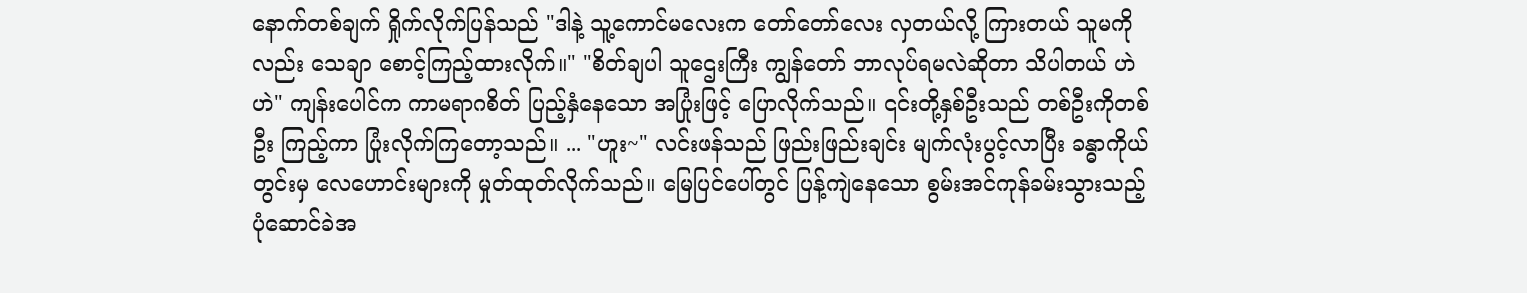နောက်တစ်ချက် ရှိုက်လိုက်ပြန်သည် "ဒါနဲ့ သူ့ကောင်မလေးက တော်တော်လေး လှတယ်လို့ ကြားတယ် သူမကိုလည်း သေချာ စောင့်ကြည့်ထားလိုက်။" "စိတ်ချပါ သူဌေးကြီး ကျွန်တော် ဘာလုပ်ရမလဲဆိုတာ သိပါတယ် ဟဲဟဲ" ကျန်းပေါင်က ကာမရာဂစိတ် ပြည့်နှံနေသော အပြုံးဖြင့် ပြောလိုက်သည်။ ၎င်းတို့နှစ်ဦးသည် တစ်ဦးကိုတစ်ဦး ကြည့်ကာ ပြုံးလိုက်ကြတော့သည်။ ... "ဟူး~" လင်းဖန်သည် ဖြည်းဖြည်းချင်း မျက်လုံးပွင့်လာပြီး ခန္ဓာကိုယ်တွင်းမှ လေဟောင်းများကို မှုတ်ထုတ်လိုက်သည်။ မြေပြင်ပေါ်တွင် ပြန့်ကျဲနေသော စွမ်းအင်ကုန်ခမ်းသွားသည့် ပုံဆောင်ခဲအ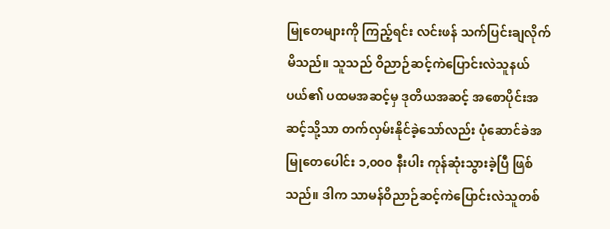မြုတေများကို ကြည့်ရင်း လင်းဖန် သက်ပြင်းချလိုက်မိသည်။ သူသည် ဝိညာဉ်ဆင့်ကဲပြောင်းလဲသူနယ်ပယ်၏ ပထမအဆင့်မှ ဒုတိယအဆင့် အစောပိုင်းအဆင့်သို့သာ တက်လှမ်းနိုင်ခဲ့သော်လည်း ပုံဆောင်ခဲအမြုတေပေါင်း ၁,၀၀၀ နီးပါး ကုန်ဆုံးသွားခဲ့ပြီ ဖြစ်သည်။ ဒါက သာမန်ဝိညာဉ်ဆင့်ကဲပြောင်းလဲသူတစ်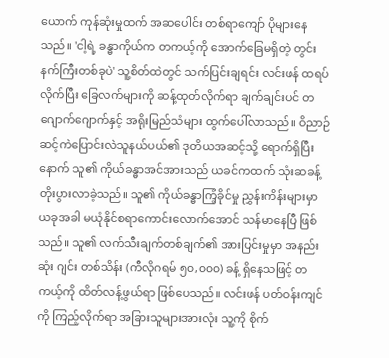ယောက် ကုန်ဆုံးမှုထက် အဆပေါင်း တစ်ရာကျော် ပိုများနေသည်။ 'ငါ့ရဲ့ ခန္ဓာကိုယ်က တကယ့်ကို အောက်ခြေမရှိတဲ့ တွင်းနက်ကြီးတစ်ခုပဲ' သူ့စိတ်ထဲတွင် သက်ပြင်းချရင်း လင်းဖန် ထရပ်လိုက်ပြီး ခြေလက်များကို ဆန့်ထုတ်လိုက်ရာ ချက်ချင်းပင် တဂျောက်ဂျောက်နှင့် အရိုးမြည်သံများ ထွက်ပေါ်လာသည်။ ဝိညာဉ်ဆင့်ကဲပြောင်းလဲသူနယ်ပယ်၏ ဒုတိယအဆင့်သို့ ရောက်ရှိပြီးနောက် သူ၏ ကိုယ်ခန္ဓာအင်အားသည် ယခင်ကထက် သုံးဆခန့် တိုးပွားလာခဲ့သည်။ သူ၏ ကိုယ်ခန္ဓာကြံ့ခိုင်မှု ညွှန်းကိန်းများမှာ ယခုအခါ မယုံနိုင်စရာကောင်းလောက်အောင် သန်မာနေပြီ ဖြစ်သည်။ သူ၏ လက်သီးချက်တစ်ချက်၏ အားပြင်းမှုမှာ အနည်းဆုံး ဂျင်း တစ်သိန်း (ကီလိုဂရမ် ၅၀,၀၀၀) ခန့် ရှိနေသဖြင့် တကယ့်ကို ထိတ်လန့်ဖွယ်ရာ ဖြစ်ပေသည်။ လင်းဖန် ပတ်ဝန်းကျင်ကို ကြည့်လိုက်ရာ အခြားသူများအားလုံး သူ့ကို စိုက်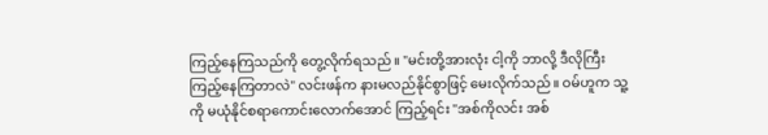ကြည့်နေကြသည်ကို တွေ့လိုက်ရသည်။ "မင်းတို့အားလုံး ငါ့ကို ဘာလို့ ဒီလိုကြီး ကြည့်နေကြတာလဲ" လင်းဖန်က နားမလည်နိုင်စွာဖြင့် မေးလိုက်သည်။ ဝမ်ဟူက သူ့ကို မယုံနိုင်စရာကောင်းလောက်အောင် ကြည့်ရင်း "အစ်ကိုလင်း အစ်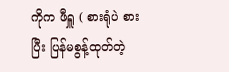ကိုက ဖီရှူ ( စားရုံပဲ စားပြီး ပြန်မစွန့်ထုတ်တဲ့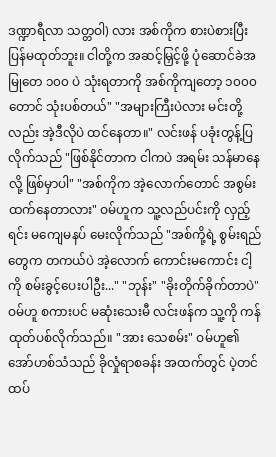ဒဏ္ဍာရီလာ သတ္တဝါ) လား အစ်ကိုက စားပဲစားပြီး ပြန်မထုတ်ဘူး။ ငါတို့က အဆင့်မြှင့်ဖို့ ပုံဆောင်ခဲအမြုတေ ၁၀၀ ပဲ သုံးရတာကို အစ်ကိုကျတော့ ၁၀၀၀ တောင် သုံးပစ်တယ်" "အများကြီးပဲလား မင်းတို့လည်း အဲ့ဒီလိုပဲ ထင်နေတာ။" လင်းဖန် ပခုံးတွန့်ပြလိုက်သည် "ဖြစ်နိုင်တာက ငါကပဲ အရမ်း သန်မာနေလို့ ဖြစ်မှာပါ" "အစ်ကိုက အဲ့လောက်တောင် အစွမ်းထက်နေတာလား" ဝမ်ဟူက သူ့လည်ပင်းကို လှည့်ရင်း မကျေမနပ် မေးလိုက်သည် "အစ်ကို့ရဲ့ စွမ်းရည်တွေက တကယ်ပဲ အဲ့လောက် ကောင်းမကောင်း ငါ့ကို စမ်းခွင့်ပေးပါဦး..." "ဘုန်း" "ခိုးတိုက်ခိုက်တာပဲ" ဝမ်ဟူ စကားပင် မဆုံးသေးမီ လင်းဖန်က သူ့ကို ကန်ထုတ်ပစ်လိုက်သည်။ "အား သေစမ်း" ဝမ်ဟူ၏ အော်ဟစ်သံသည် ခိုလှုံရာစခန်း အထက်တွင် ပဲ့တင်ထပ်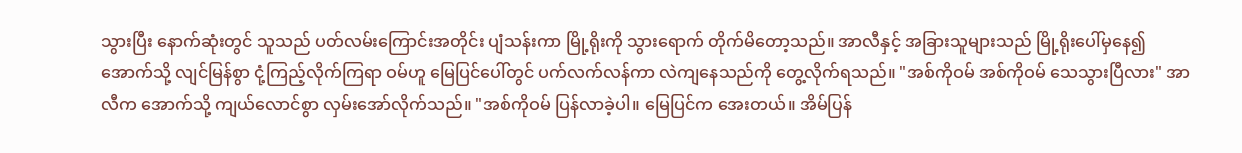သွားပြီး နောက်ဆုံးတွင် သူသည် ပတ်လမ်းကြောင်းအတိုင်း ပျံသန်းကာ မြို့ရိုးကို သွားရောက် တိုက်မိတော့သည်။ အာလီနှင့် အခြားသူများသည် မြို့ရိုးပေါ်မှနေ၍ အောက်သို့ လျင်မြန်စွာ ငုံ့ကြည့်လိုက်ကြရာ ဝမ်ဟူ မြေပြင်ပေါ်တွင် ပက်လက်လန်ကာ လဲကျနေသည်ကို တွေ့လိုက်ရသည်။ "အစ်ကိုဝမ် အစ်ကိုဝမ် သေသွားပြီလား" အာလီက အောက်သို့ ကျယ်လောင်စွာ လှမ်းအော်လိုက်သည်။ "အစ်ကိုဝမ် ပြန်လာခဲ့ပါ။ မြေပြင်က အေးတယ်။ အိမ်ပြန်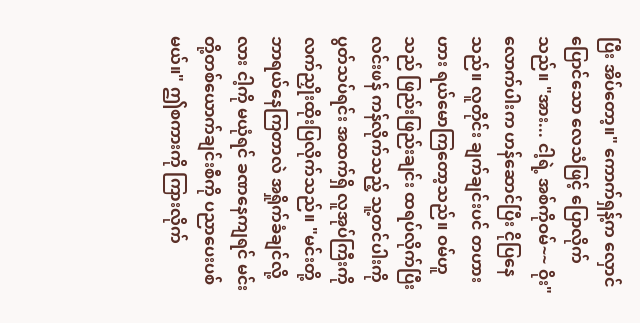ပြီး အိပ်တော့။" ကောက်ရှန့်က လှောင်ပြောင်သော လေသံဖြင့် ပြောလိုက်သည်။ "အား... ငါ့ရဲ့ အစ်ကိုဝမ်~~ ဝိုး" လောက်ပါးက ဟန်ဆောင်ပြီး ငိုပြနေသည်။ လူတိုင်း ချက်ချင်းပင် တဟားဟား ရယ်မောကြတော့သည်။ ဝမ်ဟူသည် ဖြည်းဖြည်းချင်း ထရပ်လိုက်ပြီး လင်းဖန် ကန်လိုက်သည့် သူ့တင်ပါးကို ပွတ်သပ်ရင်း အထက်ရှိ လူအုပ်ကြီးကို လက်ညှိုးထိုးပြလိုက်သည်။ "မင်းတို့ ဘာရယ်နေကြတာလဲ အရှိုက်ခံချင်လို့လား ငါ့ကို မယုံရင် ခဏနေကျရင် မင်းတို့တစ်ယောက်ချင်းစီကို ပညာပေးပစ်မယ်။" ဤစကားကို ကြားလိုက်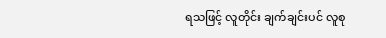ရသဖြင့် လူတိုင်း ချက်ချင်းပင် လူစု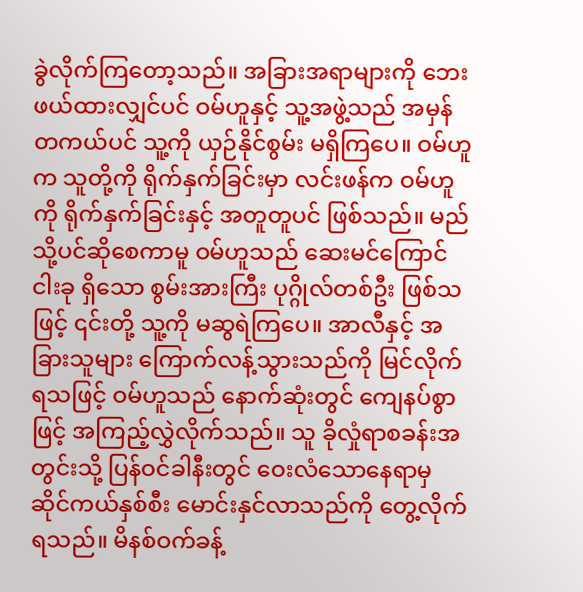ခွဲလိုက်ကြတော့သည်။ အခြားအရာများကို ဘေးဖယ်ထားလျှင်ပင် ဝမ်ဟူနှင့် သူ့အဖွဲ့သည် အမှန်တကယ်ပင် သူ့ကို ယှဉ်နိုင်စွမ်း မရှိကြပေ။ ဝမ်ဟူက သူတို့ကို ရိုက်နှက်ခြင်းမှာ လင်းဖန်က ဝမ်ဟူကို ရိုက်နှက်ခြင်းနှင့် အတူတူပင် ဖြစ်သည်။ မည်သို့ပင်ဆိုစေကာမူ ဝမ်ဟူသည် ဆေးမင်ကြောင်ငါးခု ရှိသော စွမ်းအားကြီး ပုဂ္ဂိုလ်တစ်ဦး ဖြစ်သဖြင့် ၎င်းတို့ သူ့ကို မဆွရဲကြပေ။ အာလီနှင့် အခြားသူများ ကြောက်လန့်သွားသည်ကို မြင်လိုက်ရသဖြင့် ဝမ်ဟူသည် နောက်ဆုံးတွင် ကျေနပ်စွာဖြင့် အကြည့်လွှဲလိုက်သည်။ သူ ခိုလှုံရာစခန်းအတွင်းသို့ ပြန်ဝင်ခါနီးတွင် ဝေးလံသောနေရာမှ ဆိုင်ကယ်နှစ်စီး မောင်းနှင်လာသည်ကို တွေ့လိုက်ရသည်။ မိနစ်ဝက်ခန့်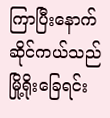ကြာပြီးနောက် ဆိုင်ကယ်သည် မြို့ရိုးခြေရင်း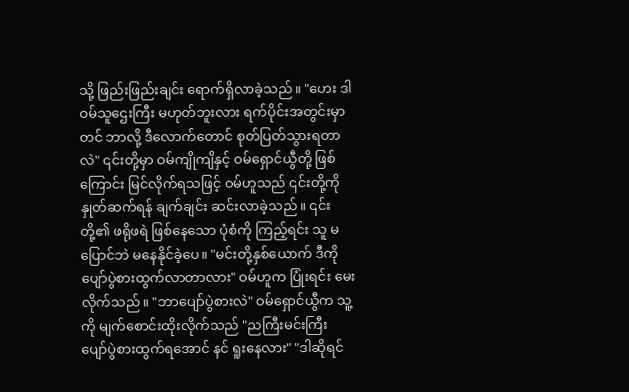သို့ ဖြည်းဖြည်းချင်း ရောက်ရှိလာခဲ့သည်။ "ဟေး ဒါ ဝမ်သူဌေးကြီး မဟုတ်ဘူးလား ရက်ပိုင်းအတွင်းမှာတင် ဘာလို့ ဒီလောက်တောင် စုတ်ပြတ်သွားရတာလဲ" ၎င်းတို့မှာ ဝမ်ကျိုကျိနှင့် ဝမ်ရှောင်ယွီတို့ ဖြစ်ကြောင်း မြင်လိုက်ရသဖြင့် ဝမ်ဟူသည် ၎င်းတို့ကို နှုတ်ဆက်ရန် ချက်ချင်း ဆင်းလာခဲ့သည်။ ၎င်းတို့၏ ဖရိုဖရဲ ဖြစ်နေသော ပုံစံကို ကြည့်ရင်း သူ မပြောင်ဘဲ မနေနိုင်ခဲ့ပေ။ "မင်းတို့နှစ်ယောက် ဒီကို ပျော်ပွဲစားထွက်လာတာလား" ဝမ်ဟူက ပြုံးရင်း မေးလိုက်သည်။ "ဘာပျော်ပွဲစားလဲ" ဝမ်ရှောင်ယွီက သူ့ကို မျက်စောင်းထိုးလိုက်သည် "ညကြီးမင်းကြီး ပျော်ပွဲစားထွက်ရအောင် နင် ရူးနေလား" "ဒါဆိုရင်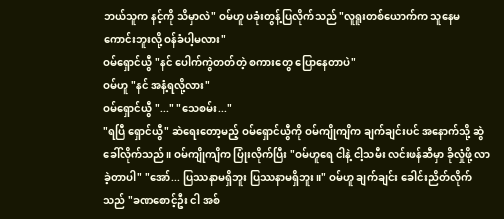ဘယ်သူက နင့်ကို သိမှာလဲ" ဝမ်ဟူ ပခုံးတွန့်ပြလိုက်သည် "လူရူးတစ်ယောက်က သူနေမကောင်းဘူးလို့ ဝန်ခံပါ့မလား"
ဝမ်ရှောင်ယွီ "နင် ပေါက်ကွဲတတ်တဲ့ စကားတွေ ပြောနေတာပဲ"
ဝမ်ဟူ "နင် အနံ့ရလို့လား"
ဝမ်ရှောင်ယွီ "..." "သေစမ်း..."
"ရပြီ ရှောင်ယွီ" ဆဲရေးတော့မည့် ဝမ်ရှောင်ယွီကို ဝမ်ကျိုကျိက ချက်ချင်းပင် အနောက်သို့ ဆွဲခေါ်လိုက်သည်။ ဝမ်ကျိုကျိက ပြုံးလိုက်ပြီး "ဝမ်ဟူရေ ငါနဲ့ ငါ့သမီး လင်းဖန်ဆီမှာ ခိုလှုံဖို့ လာခဲ့တာပါ" "အော်... ပြဿနာမရှိဘူး ပြဿနာမရှိဘူး။" ဝမ်ဟူ ချက်ချင်း ခေါင်းညိတ်လိုက်သည် "ခဏစောင့်ဦး ငါ အစ်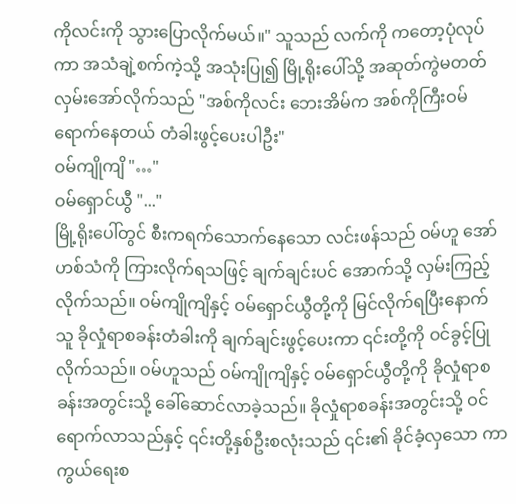ကိုလင်းကို သွားပြောလိုက်မယ်။" သူသည် လက်ကို ကတော့ပုံလုပ်ကာ အသံချဲ့စက်ကဲ့သို့ အသုံးပြု၍ မြို့ရိုးပေါ်သို့ အဆုတ်ကွဲမတတ် လှမ်းအော်လိုက်သည် "အစ်ကိုလင်း ဘေးအိမ်က အစ်ကိုကြီးဝမ် ရောက်နေတယ် တံခါးဖွင့်ပေးပါဦး"
ဝမ်ကျိုကျိ "…"
ဝမ်ရှောင်ယွီ "..."
မြို့ရိုးပေါ်တွင် စီးကရက်သောက်နေသော လင်းဖန်သည် ဝမ်ဟူ အော်ဟစ်သံကို ကြားလိုက်ရသဖြင့် ချက်ချင်းပင် အောက်သို့ လှမ်းကြည့်လိုက်သည်။ ဝမ်ကျိုကျိနှင့် ဝမ်ရှောင်ယွီတို့ကို မြင်လိုက်ရပြီးနောက် သူ ခိုလှုံရာစခန်းတံခါးကို ချက်ချင်းဖွင့်ပေးကာ ၎င်းတို့ကို ဝင်ခွင့်ပြုလိုက်သည်။ ဝမ်ဟူသည် ဝမ်ကျိုကျိနှင့် ဝမ်ရှောင်ယွီတို့ကို ခိုလှုံရာစခန်းအတွင်းသို့ ခေါ်ဆောင်လာခဲ့သည်။ ခိုလှုံရာစခန်းအတွင်းသို့ ဝင်ရောက်လာသည်နှင့် ၎င်းတို့နှစ်ဦးစလုံးသည် ၎င်း၏ ခိုင်ခံ့လှသော ကာကွယ်ရေးစ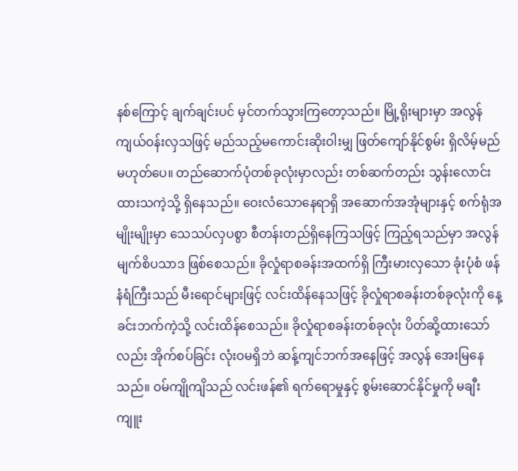နစ်ကြောင့် ချက်ချင်းပင် မှင်တက်သွားကြတော့သည်။ မြို့ရိုးများမှာ အလွန်ကျယ်ဝန်းလှသဖြင့် မည်သည့်မကောင်းဆိုးဝါးမျှ ဖြတ်ကျော်နိုင်စွမ်း ရှိလိမ့်မည်မဟုတ်ပေ။ တည်ဆောက်ပုံတစ်ခုလုံးမှာလည်း တစ်ဆက်တည်း သွန်းလောင်းထားသကဲ့သို့ ရှိနေသည်။ ဝေးလံသောနေရာရှိ အဆောက်အအုံများနှင့် စက်ရုံအမျိုးမျိုးမှာ သေသပ်လှပစွာ စီတန်းတည်ရှိနေကြသဖြင့် ကြည့်ရသည်မှာ အလွန် မျက်စိပသာဒ ဖြစ်စေသည်။ ခိုလှုံရာစခန်းအထက်ရှိ ကြီးမားလှသော ခုံးပုံစံ ဖန်နံရံကြီးသည် မီးရောင်များဖြင့် လင်းထိန်နေသဖြင့် ခိုလှုံရာစခန်းတစ်ခုလုံးကို နေ့ခင်းဘက်ကဲ့သို့ လင်းထိန်စေသည်။ ခိုလှုံရာစခန်းတစ်ခုလုံး ပိတ်ဆို့ထားသော်လည်း အိုက်စပ်ခြင်း လုံးဝမရှိဘဲ ဆန့်ကျင်ဘက်အနေဖြင့် အလွန် အေးမြနေသည်။ ဝမ်ကျိုကျိသည် လင်းဖန်၏ ရက်ရောမှုနှင့် စွမ်းဆောင်နိုင်မှုကို မချီးကျူး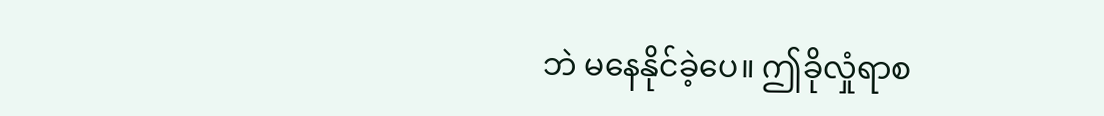ဘဲ မနေနိုင်ခဲ့ပေ။ ဤခိုလှုံရာစ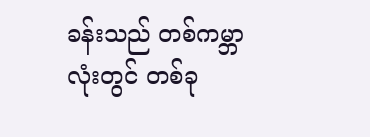ခန်းသည် တစ်ကမ္ဘာလုံးတွင် တစ်ခု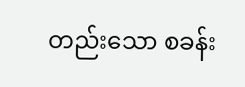တည်းသော စခန်း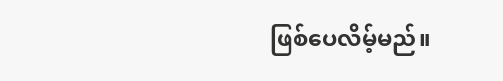ဖြစ်ပေလိမ့်မည်။